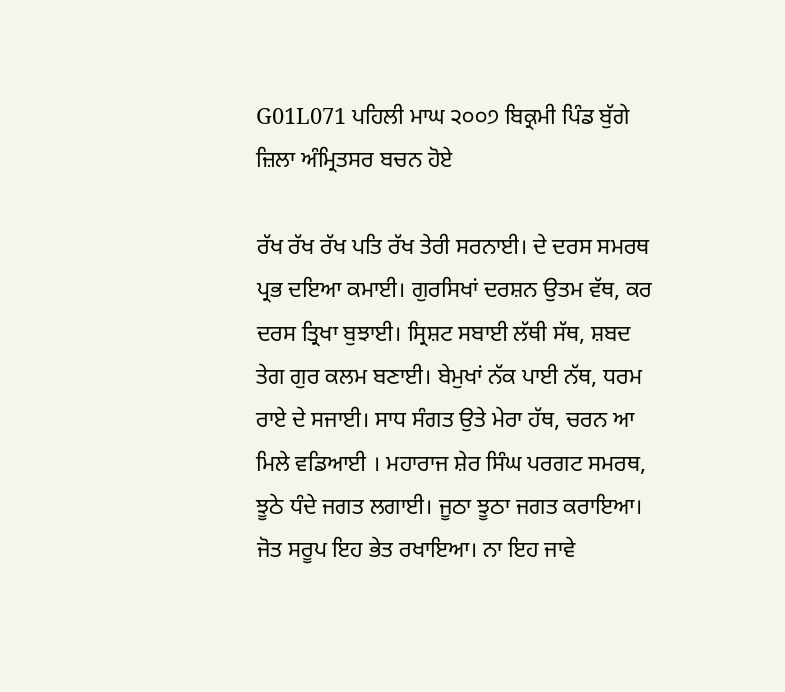G01L071 ਪਹਿਲੀ ਮਾਘ ੨੦੦੭ ਬਿਕ੍ਰਮੀ ਪਿੰਡ ਬੁੱਗੇ ਜ਼ਿਲਾ ਅੰਮ੍ਰਿਤਸਰ ਬਚਨ ਹੋਏ

ਰੱਖ ਰੱਖ ਰੱਖ ਪਤਿ ਰੱਖ ਤੇਰੀ ਸਰਨਾਈ। ਦੇ ਦਰਸ ਸਮਰਥ ਪ੍ਰਭ ਦਇਆ ਕਮਾਈ। ਗੁਰਸਿਖਾਂ ਦਰਸ਼ਨ ਉਤਮ ਵੱਥ, ਕਰ ਦਰਸ ਤ੍ਰਿਖਾ ਬੁਝਾਈ। ਸ੍ਰਿਸ਼ਟ ਸਬਾਈ ਲੱਥੀ ਸੱਥ, ਸ਼ਬਦ ਤੇਗ ਗੁਰ ਕਲਮ ਬਣਾਈ। ਬੇਮੁਖਾਂ ਨੱਕ ਪਾਈ ਨੱਥ, ਧਰਮ ਰਾਏ ਦੇ ਸਜਾਈ। ਸਾਧ ਸੰਗਤ ਉਤੇ ਮੇਰਾ ਹੱਥ, ਚਰਨ ਆ ਮਿਲੇ ਵਡਿਆਈ । ਮਹਾਰਾਜ ਸ਼ੇਰ ਸਿੰਘ ਪਰਗਟ ਸਮਰਥ, ਝੂਠੇ ਧੰਦੇ ਜਗਤ ਲਗਾਈ। ਜੂਠਾ ਝੂਠਾ ਜਗਤ ਕਰਾਇਆ। ਜੋਤ ਸਰੂਪ ਇਹ ਭੇਤ ਰਖਾਇਆ। ਨਾ ਇਹ ਜਾਵੇ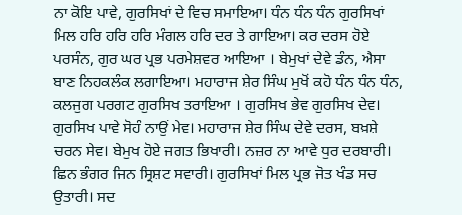ਨਾ ਕੋਇ ਪਾਵੇ, ਗੁਰਸਿਖਾਂ ਦੇ ਵਿਚ ਸਮਾਇਆ। ਧੰਨ ਧੰਨ ਧੰਨ ਗੁਰਸਿਖਾਂ ਮਿਲ ਹਰਿ ਹਰਿ ਹਰਿ ਮੰਗਲ ਹਰਿ ਦਰ ਤੇ ਗਾਇਆ। ਕਰ ਦਰਸ ਹੋਏ ਪਰਸੰਨ, ਗੁਰ ਘਰ ਪ੍ਰਭ ਪਰਮੇਸ਼ਵਰ ਆਇਆ । ਬੇਮੁਖਾਂ ਦੇਵੇ ਡੰਨ, ਐਸਾ ਬਾਣ ਨਿਹਕਲੰਕ ਲਗਾਇਆ। ਮਹਾਰਾਜ ਸ਼ੇਰ ਸਿੰਘ ਮੁਖੋਂ ਕਹੋ ਧੰਨ ਧੰਨ ਧੰਨ, ਕਲਜੁਗ ਪਰਗਟ ਗੁਰਸਿਖ ਤਰਾਇਆ । ਗੁਰਸਿਖ ਭੇਵ ਗੁਰਸਿਖ ਦੇਵ। ਗੁਰਸਿਖ ਪਾਵੇ ਸੋਹੰ ਨਾਉਂ ਮੇਵ। ਮਹਾਰਾਜ ਸ਼ੇਰ ਸਿੰਘ ਦੇਵੇ ਦਰਸ, ਬਖ਼ਸ਼ੇ ਚਰਨ ਸੇਵ। ਬੇਮੁਖ ਹੋਏ ਜਗਤ ਭਿਖਾਰੀ। ਨਜ਼ਰ ਨਾ ਆਵੇ ਧੁਰ ਦਰਬਾਰੀ। ਛਿਨ ਭੰਗਰ ਜਿਨ ਸ੍ਰਿਸ਼ਟ ਸਵਾਰੀ। ਗੁਰਸਿਖਾਂ ਮਿਲ ਪ੍ਰਭ ਜੋਤ ਖੰਡ ਸਚ ਉਤਾਰੀ। ਸਦ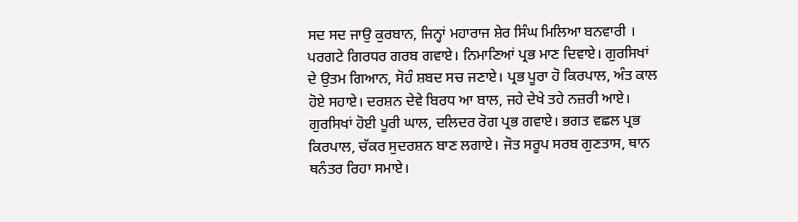ਸਦ ਸਦ ਜਾਉ ਕੁਰਬਾਨ, ਜਿਨ੍ਹਾਂ ਮਹਾਰਾਜ ਸ਼ੇਰ ਸਿੰਘ ਮਿਲਿਆ ਬਨਵਾਰੀ । ਪਰਗਟੇ ਗਿਰਧਰ ਗਰਬ ਗਵਾਏ। ਨਿਮਾਣਿਆਂ ਪ੍ਰਭ ਮਾਣ ਦਿਵਾਏ। ਗੁਰਸਿਖਾਂ ਦੇ ਉਤਮ ਗਿਆਨ, ਸੋਹੰ ਸ਼ਬਦ ਸਚ ਜਣਾਏ। ਪ੍ਰਭ ਪੂਰਾ ਹੋ ਕਿਰਪਾਲ, ਅੰਤ ਕਾਲ ਹੋਏ ਸਹਾਏ। ਦਰਸ਼ਨ ਦੇਵੇ ਬਿਰਧ ਆ ਬਾਲ, ਜਹੇ ਦੇਖੇ ਤਹੇ ਨਜ਼ਰੀ ਆਏ। ਗੁਰਸਿਖਾਂ ਹੋਈ ਪੂਰੀ ਘਾਲ, ਦਲਿਦਰ ਰੋਗ ਪ੍ਰਭ ਗਵਾਏ। ਭਗਤ ਵਛਲ ਪ੍ਰਭ ਕਿਰਪਾਲ, ਚੱਕਰ ਸੁਦਰਸ਼ਨ ਬਾਣ ਲਗਾਏ। ਜੋਤ ਸਰੂਪ ਸਰਬ ਗੁਣਤਾਸ, ਥਾਨ ਥਨੰਤਰ ਰਿਹਾ ਸਮਾਏ।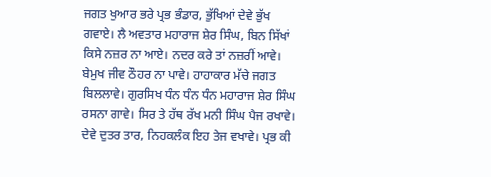ਜਗਤ ਖੁਆਰ ਭਰੇ ਪ੍ਰਭ ਭੰਡਾਰ, ਭੁੱਖਿਆਂ ਦੇਵੇ ਭੁੱਖ ਗਵਾਏ। ਲੈ ਅਵਤਾਰ ਮਹਾਰਾਜ ਸ਼ੇਰ ਸਿੰਘ, ਬਿਨ ਸਿੱਖਾਂ ਕਿਸੇ ਨਜ਼ਰ ਨਾ ਆਏ। ਨਦਰ ਕਰੇ ਤਾਂ ਨਜ਼ਰੀਂ ਆਵੇ। ਬੇਮੁਖ ਜੀਵ ਠੌਹਰ ਨਾ ਪਾਵੇ। ਹਾਹਾਕਾਰ ਮੱਚੇ ਜਗਤ ਬਿਲਲਾਵੇ। ਗੁਰਸਿਖ ਧੰਨ ਧੰਨ ਧੰਨ ਮਹਾਰਾਜ ਸ਼ੇਰ ਸਿੰਘ ਰਸਨਾ ਗਾਵੇ। ਸਿਰ ਤੇ ਹੱਥ ਰੱਖ ਮਨੀ ਸਿੰਘ ਪੈਜ ਰਖਾਵੇ। ਦੇਵੇ ਦੁਤਰ ਤਾਰ, ਨਿਹਕਲੰਕ ਇਹ ਤੇਜ ਵਖਾਵੇ। ਪ੍ਰਭ ਕੀ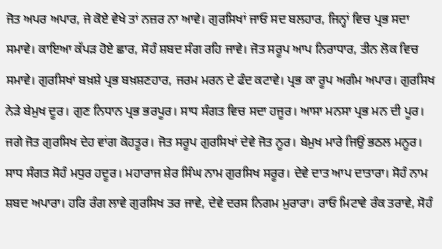ਜੋਤ ਅਪਰ ਅਪਾਰ, ਜੇ ਕੋਏ ਵੇਖੇ ਤਾਂ ਨਜ਼ਰ ਨਾ ਆਵੇ। ਗੁਰਸਿਖਾਂ ਜਾਓ ਸਦ ਬਲਹਾਰ, ਜਿਨ੍ਹਾਂ ਵਿਚ ਪ੍ਰਭ ਸਦਾ ਸਮਾਵੇ। ਕਾਇਆ ਕੱਪੜ ਹੋਏ ਛਾਰ, ਸੋਹੰ ਸ਼ਬਦ ਸੰਗ ਰਹਿ ਜਾਵੇ। ਜੋਤ ਸਰੂਪ ਆਪ ਨਿਰਾਧਾਰ, ਤੀਨ ਲੋਕ ਵਿਚ ਸਮਾਵੇ। ਗੁਰਸਿਖਾਂ ਬਖ਼ਸ਼ੇ ਪ੍ਰਭ ਬਖ਼ਸ਼ਣਹਾਰ, ਜਰਮ ਮਰਨ ਦੇ ਫੰਦ ਕਟਾਵੇ। ਪ੍ਰਭ ਕਾ ਰੂਪ ਅਗੰਮ ਅਪਾਰ। ਗੁਰਸਿਖ ਨੇੜੇ ਬੇਮੁਖ ਦੂਰ। ਗੁਣ ਨਿਧਾਨ ਪ੍ਰਭ ਭਰਪੂਰ। ਸਾਧ ਸੰਗਤ ਵਿਚ ਸਦਾ ਹਜੂਰ। ਆਸਾ ਮਨਸਾ ਪ੍ਰਭ ਮਨ ਦੀ ਪੂਰ। ਜਗੇ ਜੋਤ ਗੁਰਸਿਖ ਦੇਹ ਵਾਂਗ ਕੋਹਤੂਰ। ਜੋਤ ਸਰੂਪ ਗੁਰਸਿਖਾਂ ਦੇਵੇ ਜੋਤ ਨੂਰ। ਬੇਮੁਖ ਮਾਰੇ ਜਿਉਂ ਭਠਲ ਮਨੂਰ। ਸਾਧ ਸੰਗਤ ਸੋਹੰ ਮਧੁਰ ਹਦੂਰ। ਮਹਾਰਾਜ ਸ਼ੇਰ ਸਿੰਘ ਨਾਮ ਗੁਰਸਿਖ ਸਰੂਰ। ਦੇਵੇ ਦਾਤ ਆਪ ਦਾਤਾਰਾ। ਸੋਹੰ ਨਾਮ ਸ਼ਬਦ ਅਪਾਰਾ। ਹਰਿ ਰੰਗ ਲਾਵੇ ਗੁਰਸਿਖ ਤਰ ਜਾਵੇ, ਦੇਵੇ ਦਰਸ ਨਿਗਮ ਮੁਰਾਰਾ। ਰਾਓ ਮਿਟਾਵੇ ਰੰਕ ਤਰਾਵੇ, ਸੋਹੰ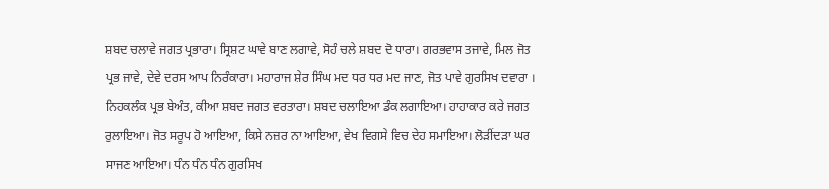ਸ਼ਬਦ ਚਲਾਵੇ ਜਗਤ ਪ੍ਰਭਾਰਾ। ਸ੍ਰਿਸ਼ਟ ਘਾਵੇ ਬਾਣ ਲਗਾਵੇ, ਸੋਹੰ ਚਲੇ ਸ਼ਬਦ ਦੋ ਧਾਰਾ। ਗਰਭਵਾਸ ਤਜਾਵੇ, ਮਿਲ ਜੋਤ ਪ੍ਰਭ ਜਾਵੇ, ਦੇਵੇ ਦਰਸ ਆਪ ਨਿਰੰਕਾਰਾ। ਮਹਾਰਾਜ ਸ਼ੇਰ ਸਿੰਘ ਮਦ ਧਰ ਧਰ ਮਦ ਜਾਣ, ਜੋਤ ਪਾਵੇ ਗੁਰਸਿਖ ਦਵਾਰਾ । ਨਿਹਕਲੰਕ ਪ੍ਰਭ ਬੇਅੰਤ, ਕੀਆ ਸ਼ਬਦ ਜਗਤ ਵਰਤਾਰਾ। ਸ਼ਬਦ ਚਲਾਇਆ ਡੰਕ ਲਗਾਇਆ। ਹਾਹਾਕਾਰ ਕਰੇ ਜਗਤ ਰੁਲਾਇਆ। ਜੋਤ ਸਰੂਪ ਹੋ ਆਇਆ, ਕਿਸੇ ਨਜ਼ਰ ਨਾ ਆਇਆ, ਵੇਖ ਵਿਗਸੇ ਵਿਚ ਦੇਹ ਸਮਾਇਆ। ਲੋੜੀਂਦੜਾ ਘਰ ਸਾਜਣ ਆਇਆ। ਧੰਨ ਧੰਨ ਧੰਨ ਗੁਰਸਿਖ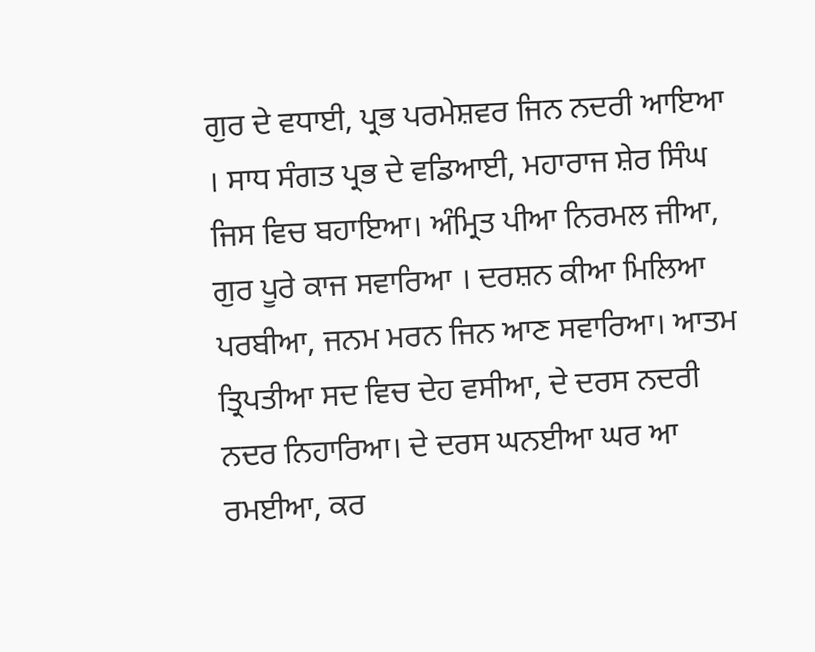ਗੁਰ ਦੇ ਵਧਾਈ, ਪ੍ਰਭ ਪਰਮੇਸ਼ਵਰ ਜਿਨ ਨਦਰੀ ਆਇਆ । ਸਾਧ ਸੰਗਤ ਪ੍ਰਭ ਦੇ ਵਡਿਆਈ, ਮਹਾਰਾਜ ਸ਼ੇਰ ਸਿੰਘ ਜਿਸ ਵਿਚ ਬਹਾਇਆ। ਅੰਮ੍ਰਿਤ ਪੀਆ ਨਿਰਮਲ ਜੀਆ, ਗੁਰ ਪੂਰੇ ਕਾਜ ਸਵਾਰਿਆ । ਦਰਸ਼ਨ ਕੀਆ ਮਿਲਿਆ ਪਰਬੀਆ, ਜਨਮ ਮਰਨ ਜਿਨ ਆਣ ਸਵਾਰਿਆ। ਆਤਮ ਤ੍ਰਿਪਤੀਆ ਸਦ ਵਿਚ ਦੇਹ ਵਸੀਆ, ਦੇ ਦਰਸ ਨਦਰੀ ਨਦਰ ਨਿਹਾਰਿਆ। ਦੇ ਦਰਸ ਘਨਈਆ ਘਰ ਆ ਰਮਈਆ, ਕਰ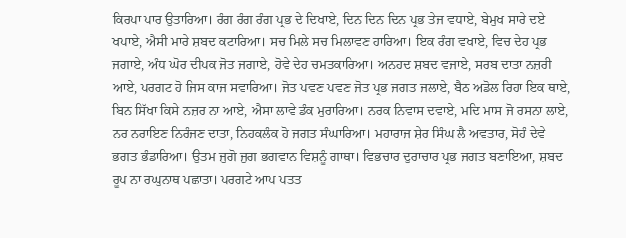ਕਿਰਪਾ ਪਾਰ ਉਤਾਰਿਆ। ਰੰਗ ਰੰਗ ਰੰਗ ਪ੍ਰਭ ਦੇ ਦਿਖਾਏ, ਦਿਨ ਦਿਨ ਦਿਨ ਪ੍ਰਭ ਤੇਜ ਵਧਾਏ, ਬੇਮੁਖ ਸਾਰੇ ਦਏ ਖਪਾਏ, ਐਸੀ ਮਾਰੇ ਸ਼ਬਦ ਕਟਾਰਿਆ। ਸਚ ਮਿਲੇ ਸਚ ਮਿਲਾਵਣ ਹਾਰਿਆ। ਇਕ ਰੰਗ ਵਖਾਏ, ਵਿਚ ਦੇਹ ਪ੍ਰਭ ਜਗਾਏ, ਅੰਧ ਘੋਰ ਦੀਪਕ ਜੋਤ ਜਗਾਏ, ਹੋਵੇ ਦੇਹ ਚਮਤਕਾਰਿਆ। ਅਨਹਦ ਸ਼ਬਦ ਵਜਾਏ, ਸਰਬ ਦਾਤਾ ਨਜ਼ਰੀ ਆਏ, ਪਰਗਟ ਹੋ ਜਿਸ ਕਾਜ ਸਵਾਰਿਆ। ਜੋਤ ਪਵਣ ਪਵਣ ਜੋਤ ਪ੍ਰਭ ਜਗਤ ਜਲਾਏ, ਬੈਠ ਅਡੋਲ ਰਿਹਾ ਇਕ ਥਾਏ, ਬਿਨ ਸਿੱਖਾ ਕਿਸੇ ਨਜ਼ਰ ਨਾ ਆਏ, ਐਸਾ ਲਾਵੇ ਡੰਕ ਮੁਰਾਰਿਆ। ਨਰਕ ਨਿਵਾਸ ਦਵਾਏ, ਮਦਿ ਮਾਸ ਜੋ ਰਸਨਾ ਲਾਏ, ਨਰ ਨਰਾਇਣ ਨਿਰੰਜਣ ਦਾਤਾ, ਨਿਹਕਲੰਕ ਹੋ ਜਗਤ ਸੰਘਾਰਿਆ। ਮਹਾਰਾਜ ਸ਼ੇਰ ਸਿੰਘ ਲੈ ਅਵਤਾਰ, ਸੋਹੰ ਦੇਵੇ ਭਗਤ ਭੰਡਾਰਿਆ। ਉਤਮ ਜੁਗੋ ਜੁਗ ਭਗਵਾਨ ਵਿਸ਼ਨੂੰ ਗਾਥਾ। ਵਿਭਚਾਰ ਦੁਰਾਚਾਰ ਪ੍ਰਭ ਜਗਤ ਬਣਾਇਆ, ਸ਼ਬਦ ਰੂਪ ਨਾ ਰਘੁਨਾਥ ਪਛਾਤਾ। ਪਰਗਟੇ ਆਪ ਪਤਤ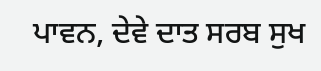ਪਾਵਨ, ਦੇਵੇ ਦਾਤ ਸਰਬ ਸੁਖ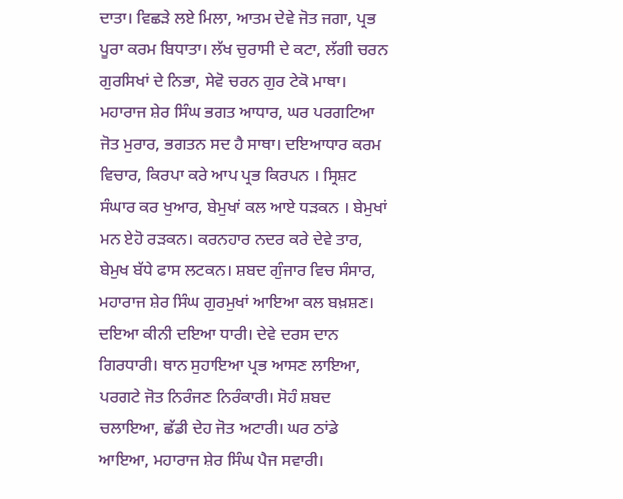ਦਾਤਾ। ਵਿਛੜੇ ਲਏ ਮਿਲਾ, ਆਤਮ ਦੇਵੇ ਜੋਤ ਜਗਾ, ਪ੍ਰਭ ਪੂਰਾ ਕਰਮ ਬਿਧਾਤਾ। ਲੱਖ ਚੁਰਾਸੀ ਦੇ ਕਟਾ, ਲੱਗੀ ਚਰਨ ਗੁਰਸਿਖਾਂ ਦੇ ਨਿਭਾ, ਸੇਵੋ ਚਰਨ ਗੁਰ ਟੇਕੋ ਮਾਥਾ। ਮਹਾਰਾਜ ਸ਼ੇਰ ਸਿੰਘ ਭਗਤ ਆਧਾਰ, ਘਰ ਪਰਗਟਿਆ ਜੋਤ ਮੁਰਾਰ, ਭਗਤਨ ਸਦ ਹੈ ਸਾਥਾ। ਦਇਆਧਾਰ ਕਰਮ ਵਿਚਾਰ, ਕਿਰਪਾ ਕਰੇ ਆਪ ਪ੍ਰਭ ਕਿਰਪਨ । ਸ੍ਰਿਸ਼ਟ ਸੰਘਾਰ ਕਰ ਖੁਆਰ, ਬੇਮੁਖਾਂ ਕਲ ਆਏ ਧੜਕਨ । ਬੇਮੁਖਾਂ ਮਨ ਏਹੋ ਰੜਕਨ। ਕਰਨਹਾਰ ਨਦਰ ਕਰੇ ਦੇਵੇ ਤਾਰ, ਬੇਮੁਖ ਬੱਧੇ ਫਾਸ ਲਟਕਨ। ਸ਼ਬਦ ਗੁੰਜਾਰ ਵਿਚ ਸੰਸਾਰ, ਮਹਾਰਾਜ ਸ਼ੇਰ ਸਿੰਘ ਗੁਰਮੁਖਾਂ ਆਇਆ ਕਲ ਬਖ਼ਸ਼ਣ। ਦਇਆ ਕੀਨੀ ਦਇਆ ਧਾਰੀ। ਦੇਵੇ ਦਰਸ ਦਾਨ ਗਿਰਧਾਰੀ। ਥਾਨ ਸੁਹਾਇਆ ਪ੍ਰਭ ਆਸਣ ਲਾਇਆ, ਪਰਗਟੇ ਜੋਤ ਨਿਰੰਜਣ ਨਿਰੰਕਾਰੀ। ਸੋਹੰ ਸ਼ਬਦ ਚਲਾਇਆ, ਛੱਡੀ ਦੇਹ ਜੋਤ ਅਟਾਰੀ। ਘਰ ਠਾਂਡੇ ਆਇਆ, ਮਹਾਰਾਜ ਸ਼ੇਰ ਸਿੰਘ ਪੈਜ ਸਵਾਰੀ।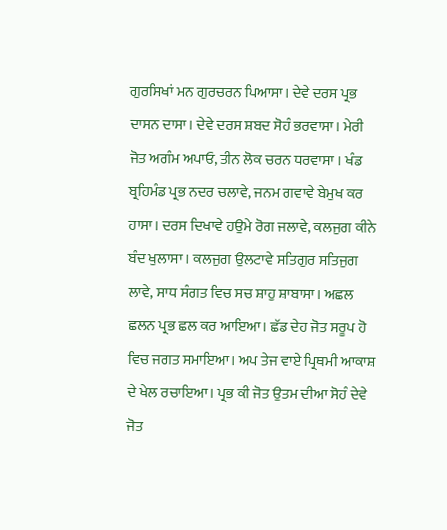ਗੁਰਸਿਖਾਂ ਮਨ ਗੁਰਚਰਨ ਪਿਆਸਾ। ਦੇਵੇ ਦਰਸ ਪ੍ਰਭ ਦਾਸਨ ਦਾਸਾ। ਦੇਵੇ ਦਰਸ ਸ਼ਬਦ ਸੋਹੰ ਭਰਵਾਸਾ। ਮੇਰੀ ਜੋਤ ਅਗੰਮ ਅਪਾਓ, ਤੀਨ ਲੋਕ ਚਰਨ ਧਰਵਾਸਾ । ਖੰਡ ਬ੍ਰਹਿਮੰਡ ਪ੍ਰਭ ਨਦਰ ਚਲਾਵੇ, ਜਨਮ ਗਵਾਵੇ ਬੇਮੁਖ ਕਰ ਹਾਸਾ। ਦਰਸ ਦਿਖਾਵੇ ਹਉਮੇ ਰੋਗ ਜਲਾਵੇ, ਕਲਜੁਗ ਕੀਨੇ ਬੰਦ ਖੁਲਾਸਾ । ਕਲਜੁਗ ਉਲਟਾਵੇ ਸਤਿਗੁਰ ਸਤਿਜੁਗ ਲਾਵੇ, ਸਾਧ ਸੰਗਤ ਵਿਚ ਸਚ ਸ਼ਾਹੁ ਸ਼ਾਬਾਸਾ। ਅਛਲ ਛਲਨ ਪ੍ਰਭ ਛਲ ਕਰ ਆਇਆ। ਛੱਡ ਦੇਹ ਜੋਤ ਸਰੂਪ ਹੋ ਵਿਚ ਜਗਤ ਸਮਾਇਆ। ਅਪ ਤੇਜ ਵਾਏ ਪ੍ਰਿਥਮੀ ਆਕਾਸ਼ ਦੇ ਖੇਲ ਰਚਾਇਆ। ਪ੍ਰਭ ਕੀ ਜੋਤ ਉਤਮ ਦੀਆ ਸੋਹੰ ਦੇਵੇ ਜੋਤ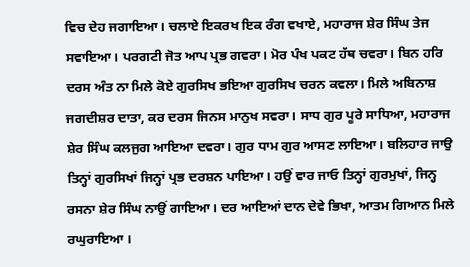ਵਿਚ ਦੇਹ ਜਗਾਇਆ। ਚਲਾਏ ਇਕਰਖ ਇਕ ਰੰਗ ਵਖਾਏ, ਮਹਾਰਾਜ ਸ਼ੇਰ ਸਿੰਘ ਤੇਜ ਸਵਾਇਆ। ਪਰਗਟੀ ਜੋਤ ਆਪ ਪ੍ਰਭ ਗਵਰਾ। ਮੋਰ ਪੰਖ ਪਕਟ ਹੱਥ ਚਵਰਾ। ਬਿਨ ਹਰਿ ਦਰਸ ਅੰਤ ਨਾ ਮਿਲੇ ਕੋਏ ਗੁਰਸਿਖ ਭਇਆ ਗੁਰਸਿਖ ਚਰਨ ਕਵਲਾ। ਮਿਲੇ ਅਬਿਨਾਸ਼ ਜਗਦੀਸ਼ਰ ਦਾਤਾ, ਕਰ ਦਰਸ ਜਿਨਸ ਮਾਨੁਖ ਸਵਰਾ। ਸਾਧ ਗੁਰ ਪੂਰੇ ਸਾਧਿਆ, ਮਹਾਰਾਜ ਸ਼ੇਰ ਸਿੰਘ ਕਲਜੁਗ ਆਇਆ ਦਵਰਾ। ਗੁਰ ਧਾਮ ਗੁਰ ਆਸਣ ਲਾਇਆ। ਬਲਿਹਾਰ ਜਾਉ ਤਿਨ੍ਹਾਂ ਗੁਰਸਿਖਾਂ ਜਿਨ੍ਹਾਂ ਪ੍ਰਭ ਦਰਸ਼ਨ ਪਾਇਆ। ਹਉਂ ਵਾਰ ਜਾਓ ਤਿਨ੍ਹਾਂ ਗੁਰਮੁਖਾਂ, ਜਿਨ੍ਹ ਰਸਨਾ ਸ਼ੇਰ ਸਿੰਘ ਨਾਉਂ ਗਾਇਆ। ਦਰ ਆਇਆਂ ਦਾਨ ਦੇਵੇ ਭਿਖਾ, ਆਤਮ ਗਿਆਨ ਮਿਲੇ ਰਘੁਰਾਇਆ ।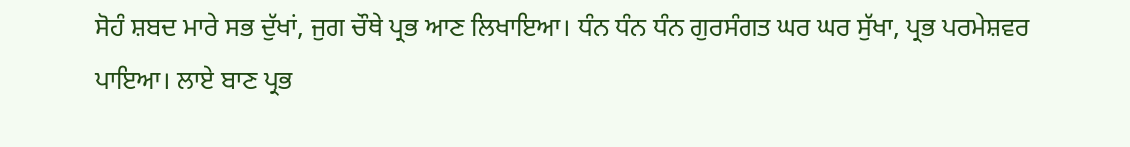ਸੋਹੰ ਸ਼ਬਦ ਮਾਰੇ ਸਭ ਦੁੱਖਾਂ, ਜੁਗ ਚੌਥੇ ਪ੍ਰਭ ਆਣ ਲਿਖਾਇਆ। ਧੰਨ ਧੰਨ ਧੰਨ ਗੁਰਸੰਗਤ ਘਰ ਘਰ ਸੁੱਖਾ, ਪ੍ਰਭ ਪਰਮੇਸ਼ਵਰ ਪਾਇਆ। ਲਾਏ ਬਾਣ ਪ੍ਰਭ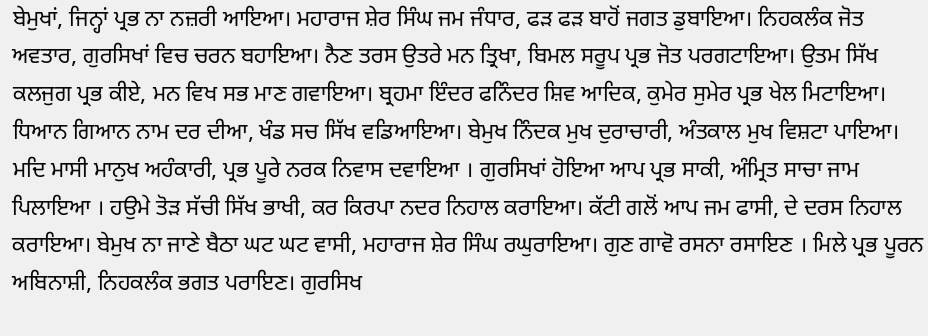ਬੇਮੁਖਾਂ, ਜਿਨ੍ਹਾਂ ਪ੍ਰਭ ਨਾ ਨਜ਼ਰੀ ਆਇਆ। ਮਹਾਰਾਜ ਸ਼ੇਰ ਸਿੰਘ ਜਮ ਜੰਧਾਰ, ਫੜ ਫੜ ਬਾਹੋਂ ਜਗਤ ਡੁਬਾਇਆ। ਨਿਹਕਲੰਕ ਜੋਤ ਅਵਤਾਰ, ਗੁਰਸਿਖਾਂ ਵਿਚ ਚਰਨ ਬਹਾਇਆ। ਨੈਣ ਤਰਸ ਉਤਰੇ ਮਨ ਤ੍ਰਿਖਾ, ਬਿਮਲ ਸਰੂਪ ਪ੍ਰਭ ਜੋਤ ਪਰਗਟਾਇਆ। ਉਤਮ ਸਿੱਖ ਕਲਜੁਗ ਪ੍ਰਭ ਕੀਏ, ਮਨ ਵਿਖ ਸਭ ਮਾਣ ਗਵਾਇਆ। ਬ੍ਰਹਮਾ ਇੰਦਰ ਫਨਿੰਦਰ ਸ਼ਿਵ ਆਦਿਕ, ਕੁਮੇਰ ਸੁਮੇਰ ਪ੍ਰਭ ਖੇਲ ਮਿਟਾਇਆ। ਧਿਆਨ ਗਿਆਨ ਨਾਮ ਦਰ ਦੀਆ, ਖੰਡ ਸਚ ਸਿੱਖ ਵਡਿਆਇਆ। ਬੇਮੁਖ ਨਿੰਦਕ ਮੁਖ ਦੁਰਾਚਾਰੀ, ਅੰਤਕਾਲ ਮੁਖ ਵਿਸ਼ਟਾ ਪਾਇਆ। ਮਦਿ ਮਾਸੀ ਮਾਨੁਖ ਅਹੰਕਾਰੀ, ਪ੍ਰਭ ਪੂਰੇ ਨਰਕ ਨਿਵਾਸ ਦਵਾਇਆ । ਗੁਰਸਿਖਾਂ ਹੋਇਆ ਆਪ ਪ੍ਰਭ ਸਾਕੀ, ਅੰਮ੍ਰਿਤ ਸਾਚਾ ਜਾਮ ਪਿਲਾਇਆ । ਹਉਮੇ ਤੋੜ ਸੱਚੀ ਸਿੱਖ ਭਾਖੀ, ਕਰ ਕਿਰਪਾ ਨਦਰ ਨਿਹਾਲ ਕਰਾਇਆ। ਕੱਟੀ ਗਲੋਂ ਆਪ ਜਮ ਫਾਸੀ, ਦੇ ਦਰਸ ਨਿਹਾਲ ਕਰਾਇਆ। ਬੇਮੁਖ ਨਾ ਜਾਣੇ ਬੈਠਾ ਘਟ ਘਟ ਵਾਸੀ, ਮਹਾਰਾਜ ਸ਼ੇਰ ਸਿੰਘ ਰਘੁਰਾਇਆ। ਗੁਣ ਗਾਵੋ ਰਸਨਾ ਰਸਾਇਣ । ਮਿਲੇ ਪ੍ਰਭ ਪੂਰਨ ਅਬਿਨਾਸ਼ੀ, ਨਿਹਕਲੰਕ ਭਗਤ ਪਰਾਇਣ। ਗੁਰਸਿਖ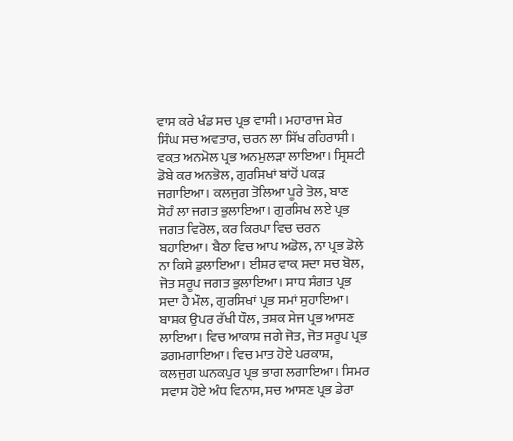ਵਾਸ ਕਰੇ ਖੰਡ ਸਚ ਪ੍ਰਭ ਵਾਸੀ। ਮਹਾਰਾਜ ਸ਼ੇਰ ਸਿੰਘ ਸਚ ਅਵਤਾਰ, ਚਰਨ ਲਾ ਸਿੱਖ ਰਹਿਰਾਸੀ । ਵਕ਼ਤ ਅਨਮੋਲ ਪ੍ਰਭ ਅਨਮੁਲੜਾ ਲਾਇਆ। ਸ੍ਰਿਸ਼ਟੀ ਡੋਬੇ ਕਰ ਅਨਭੋਲ, ਗੁਰਸਿਖਾਂ ਬਾਂਹੋਂ ਪਕੜ ਜਗਾਇਆ। ਕਲਜੁਗ ਤੋਲਿਆ ਪੂਰੇ ਤੋਲ, ਬਾਣ ਸੋਹੰ ਲਾ ਜਗਤ ਭੁਲਾਇਆ। ਗੁਰਸਿਖ ਲਏ ਪ੍ਰਭ ਜਗਤ ਵਿਰੋਲ, ਕਰ ਕਿਰਪਾ ਵਿਚ ਚਰਨ ਬਹਾਇਆ। ਬੈਠਾ ਵਿਚ ਆਪ ਅਡੋਲ, ਨਾ ਪ੍ਰਭ ਡੋਲੇ ਨਾ ਕਿਸੇ ਡੁਲਾਇਆ। ਈਸ਼ਰ ਵਾਕ਼ ਸਦਾ ਸਚ ਬੋਲ, ਜੋਤ ਸਰੂਪ ਜਗਤ ਭੁਲਾਇਆ। ਸਾਧ ਸੰਗਤ ਪ੍ਰਭ ਸਦਾ ਹੈ ਮੌਲ, ਗੁਰਸਿਖਾਂ ਪ੍ਰਭ ਸਮਾਂ ਸੁਹਾਇਆ। ਬਾਸ਼ਕ ਉਪਰ ਰੱਖੀ ਧੌਲ, ਤਸ਼ਕ ਸੇਜ ਪ੍ਰਭ ਆਸਣ ਲਾਇਆ। ਵਿਚ ਆਕਾਸ਼ ਜਗੇ ਜੋਤ, ਜੋਤ ਸਰੂਪ ਪ੍ਰਭ ਡਗਮਗਾਇਆ। ਵਿਚ ਮਾਤ ਹੋਏ ਪਰਕਾਸ਼, ਕਲਜੁਗ ਘਨਕਪੁਰ ਪ੍ਰਭ ਭਾਗ ਲਗਾਇਆ। ਸਿਮਰ ਸਵਾਸ ਹੋਏ ਅੰਧ ਵਿਨਾਸ, ਸਚ ਆਸਣ ਪ੍ਰਭ ਡੇਰਾ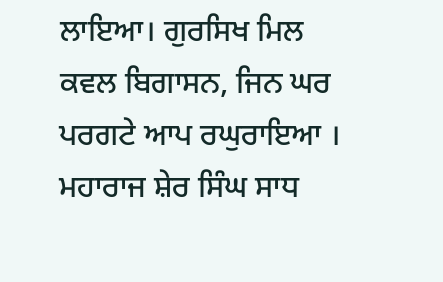ਲਾਇਆ। ਗੁਰਸਿਖ ਮਿਲ ਕਵਲ ਬਿਗਾਸਨ, ਜਿਨ ਘਰ ਪਰਗਟੇ ਆਪ ਰਘੁਰਾਇਆ । ਮਹਾਰਾਜ ਸ਼ੇਰ ਸਿੰਘ ਸਾਧ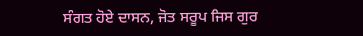ਸੰਗਤ ਹੋਏ ਦਾਸਨ, ਜੋਤ ਸਰੂਪ ਜਿਸ ਗੁਰ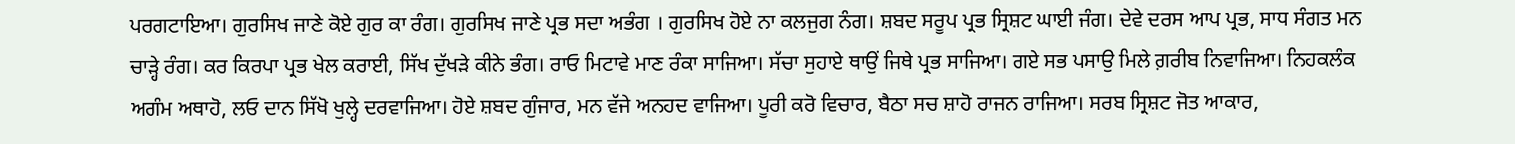ਪਰਗਟਾਇਆ। ਗੁਰਸਿਖ ਜਾਣੇ ਕੋਏ ਗੁਰ ਕਾ ਰੰਗ। ਗੁਰਸਿਖ ਜਾਣੇ ਪ੍ਰਭ ਸਦਾ ਅਭੰਗ । ਗੁਰਸਿਖ ਹੋਏ ਨਾ ਕਲਜੁਗ ਨੰਗ। ਸ਼ਬਦ ਸਰੂਪ ਪ੍ਰਭ ਸ੍ਰਿਸ਼ਟ ਘਾਈ ਜੰਗ। ਦੇਵੇ ਦਰਸ ਆਪ ਪ੍ਰਭ, ਸਾਧ ਸੰਗਤ ਮਨ ਚਾੜ੍ਹੇ ਰੰਗ। ਕਰ ਕਿਰਪਾ ਪ੍ਰਭ ਖੇਲ ਕਰਾਈ, ਸਿੱਖ ਦੁੱਖੜੇ ਕੀਨੇ ਭੰਗ। ਰਾਓ ਮਿਟਾਵੇ ਮਾਣ ਰੰਕਾ ਸਾਜਿਆ। ਸੱਚਾ ਸੁਹਾਏ ਥਾਉਂ ਜਿਥੇ ਪ੍ਰਭ ਸਾਜਿਆ। ਗਏ ਸਭ ਪਸਾਉ ਮਿਲੇ ਗ਼ਰੀਬ ਨਿਵਾਜਿਆ। ਨਿਹਕਲੰਕ ਅਗੰਮ ਅਥਾਹੋ, ਲਓ ਦਾਨ ਸਿੱਖੋ ਖੁਲ੍ਹੇ ਦਰਵਾਜਿਆ। ਹੋਏ ਸ਼ਬਦ ਗੁੰਜਾਰ, ਮਨ ਵੱਜੇ ਅਨਹਦ ਵਾਜਿਆ। ਪੂਰੀ ਕਰੋ ਵਿਚਾਰ, ਬੈਠਾ ਸਚ ਸ਼ਾਹੋ ਰਾਜਨ ਰਾਜਿਆ। ਸਰਬ ਸ੍ਰਿਸ਼ਟ ਜੋਤ ਆਕਾਰ,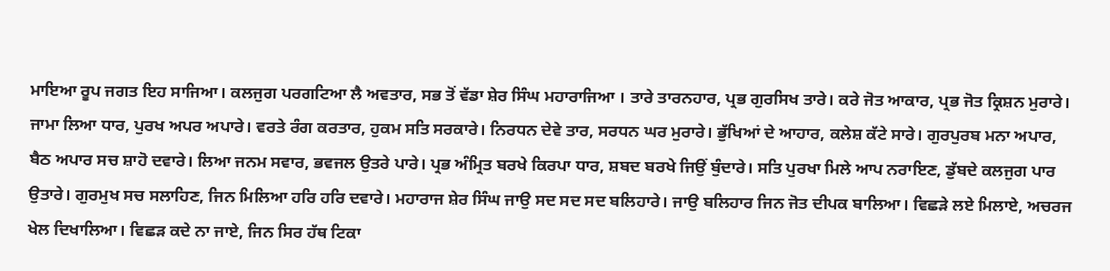ਮਾਇਆ ਰੂਪ ਜਗਤ ਇਹ ਸਾਜਿਆ। ਕਲਜੁਗ ਪਰਗਟਿਆ ਲੈ ਅਵਤਾਰ, ਸਭ ਤੋਂ ਵੱਡਾ ਸ਼ੇਰ ਸਿੰਘ ਮਹਾਰਾਜਿਆ । ਤਾਰੇ ਤਾਰਨਹਾਰ, ਪ੍ਰਭ ਗੁਰਸਿਖ ਤਾਰੇ। ਕਰੇ ਜੋਤ ਆਕਾਰ, ਪ੍ਰਭ ਜੋਤ ਕ੍ਰਿਸ਼ਨ ਮੁਰਾਰੇ। ਜਾਮਾ ਲਿਆ ਧਾਰ, ਪੁਰਖ ਅਪਰ ਅਪਾਰੇ। ਵਰਤੇ ਰੰਗ ਕਰਤਾਰ, ਹੁਕਮ ਸਤਿ ਸਰਕਾਰੇ। ਨਿਰਧਨ ਦੇਵੇ ਤਾਰ, ਸਰਧਨ ਘਰ ਮੁਰਾਰੇ। ਭੁੱਖਿਆਂ ਦੇ ਆਹਾਰ, ਕਲੇਸ਼ ਕੱਟੇ ਸਾਰੇ। ਗੁਰਪੁਰਬ ਮਨਾ ਅਪਾਰ, ਬੈਠ ਅਪਾਰ ਸਚ ਸ਼ਾਹੋ ਦਵਾਰੇ। ਲਿਆ ਜਨਮ ਸਵਾਰ, ਭਵਜਲ ਉਤਰੇ ਪਾਰੇ। ਪ੍ਰਭ ਅੰਮ੍ਰਿਤ ਬਰਖੇ ਕਿਰਪਾ ਧਾਰ, ਸ਼ਬਦ ਬਰਖੇ ਜਿਉਂ ਬੁੰਦਾਰੇ। ਸਤਿ ਪੁਰਖਾ ਮਿਲੇ ਆਪ ਨਰਾਇਣ, ਡੁੱਬਦੇ ਕਲਜੁਗ ਪਾਰ ਉਤਾਰੇ। ਗੁਰਮੁਖ ਸਚ ਸਲਾਹਿਣ, ਜਿਨ ਮਿਲਿਆ ਹਰਿ ਹਰਿ ਦਵਾਰੇ। ਮਹਾਰਾਜ ਸ਼ੇਰ ਸਿੰਘ ਜਾਉ ਸਦ ਸਦ ਸਦ ਬਲਿਹਾਰੇ। ਜਾਉ ਬਲਿਹਾਰ ਜਿਨ ਜੋਤ ਦੀਪਕ ਬਾਲਿਆ। ਵਿਛੜੇ ਲਏ ਮਿਲਾਏ, ਅਚਰਜ ਖੇਲ ਦਿਖਾਲਿਆ। ਵਿਛੜ ਕਦੇ ਨਾ ਜਾਏ, ਜਿਨ ਸਿਰ ਹੱਥ ਟਿਕਾ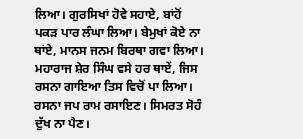ਲਿਆ। ਗੁਰਸਿਖਾਂ ਹੋਵੇ ਸਹਾਏ, ਬਾਂਹੋਂ ਪਕੜ ਪਾਰ ਲੰਘਾ ਲਿਆ। ਬੇਮੁਖਾਂ ਕੋਏ ਨਾ ਥਾਂਏ, ਮਾਨਸ ਜਨਮ ਬਿਰਥਾ ਗਵਾ ਲਿਆ। ਮਹਾਰਾਜ ਸ਼ੇਰ ਸਿੰਘ ਵਸੇ ਹਰ ਥਾਏਂ, ਜਿਸ ਰਸਨਾ ਗਾਇਆ ਤਿਸ ਵਿਚੋਂ ਪਾ ਲਿਆ। ਰਸਨਾ ਜਪ ਰਾਮ ਰਸਾਇਣ। ਸਿਮਰਤ ਸੋਹੰ ਦੁੱਖ ਨਾ ਪੈਣ।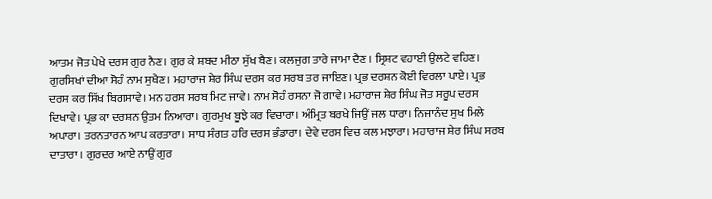ਆਤਮ ਜੋਤ ਪੇਖੇ ਦਰਸ ਗੁਰ ਨੈਣ। ਗੁਰ ਕੇ ਸ਼ਬਦ ਮੀਠਾ ਸੁੱਖ ਬੈਣ। ਕਲਜੁਗ ਤਾਰੇ ਜਾਮਾ ਦੈਣ । ਸ੍ਰਿਸ਼ਟ ਵਹਾਈ ਉਲਟੇ ਵਹਿਣ। ਗੁਰਸਿਖਾਂ ਦੀਆ ਸੋਹੰ ਨਾਮ ਸੁਖੈਣ। ਮਹਾਰਾਜ ਸ਼ੇਰ ਸਿੰਘ ਦਰਸ ਕਰ ਸਰਬ ਤਰ ਜਾਇਣ। ਪ੍ਰਭ ਦਰਸ਼ਨ ਕੋਈ ਵਿਰਲਾ ਪਾਏ। ਪ੍ਰਭ ਦਰਸ ਕਰ ਸਿੱਖ ਬਿਗਸਾਵੇ। ਮਨ ਹਰਸ ਸਰਬ ਮਿਟ ਜਾਵੇ। ਨਾਮ ਸੋਹੰ ਰਸਨਾ ਜੋ ਗਾਵੇ। ਮਹਾਰਾਜ ਸ਼ੇਰ ਸਿੰਘ ਜੋਤ ਸਰੂਪ ਦਰਸ ਦਿਖਾਵੇ। ਪ੍ਰਭ ਕਾ ਦਰਸ਼ਨ ਉਤਮ ਨਿਆਰਾ। ਗੁਰਮੁਖ ਬੂਝੇ ਕਰ ਵਿਚਾਰਾ। ਅੰਮ੍ਰਿਤ ਬਰਖੇ ਜਿਉਂ ਜਲ ਧਾਰਾ। ਨਿਜਾਨੰਦ ਸੁਖ ਮਿਲੇ ਅਪਾਰਾ। ਤਰਨਤਾਰਨ ਆਪ ਕਰਤਾਰਾ। ਸਾਧ ਸੰਗਤ ਹਰਿ ਦਰਸ ਭੰਡਾਰਾ। ਦੇਵੇ ਦਰਸ ਵਿਚ ਕਲ ਮਝਾਰਾ। ਮਹਾਰਾਜ ਸ਼ੇਰ ਸਿੰਘ ਸਰਬ ਦਾਤਾਰਾ । ਗੁਰਦਰ ਆਏ ਨਾਉਂ ਗੁਰ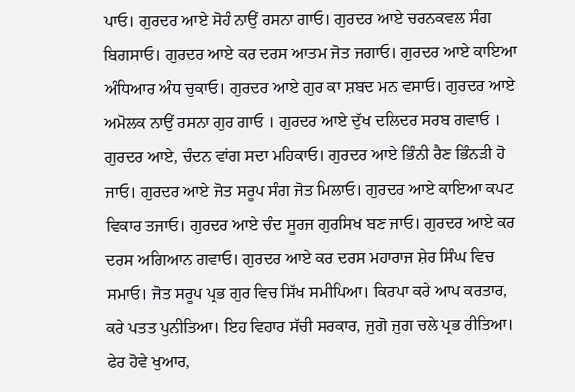ਪਾਓ। ਗੁਰਦਰ ਆਏ ਸੋਹੰ ਨਾਉਂ ਰਸਨਾ ਗਾਓ। ਗੁਰਦਰ ਆਏ ਚਰਨਕਵਲ ਸੰਗ ਬਿਗਸਾਓ। ਗੁਰਦਰ ਆਏ ਕਰ ਦਰਸ ਆਤਮ ਜੋਤ ਜਗਾਓ। ਗੁਰਦਰ ਆਏ ਕਾਇਆ ਅੰਧਿਆਰ ਅੰਧ ਚੁਕਾਓ। ਗੁਰਦਰ ਆਏ ਗੁਰ ਕਾ ਸ਼ਬਦ ਮਨ ਵਸਾਓ। ਗੁਰਦਰ ਆਏ ਅਮੋਲਕ ਨਾਉਂ ਰਸਨਾ ਗੁਰ ਗਾਓ । ਗੁਰਦਰ ਆਏ ਦੁੱਖ ਦਲਿਦਰ ਸਰਬ ਗਵਾਓ । ਗੁਰਦਰ ਆਏ, ਚੰਦਨ ਵਾਂਗ ਸਦਾ ਮਹਿਕਾਓ। ਗੁਰਦਰ ਆਏ ਭਿੰਨੀ ਰੈਣ ਭਿੰਨੜੀ ਹੋ ਜਾਓ। ਗੁਰਦਰ ਆਏ ਜੋਤ ਸਰੂਪ ਸੰਗ ਜੋਤ ਮਿਲਾਓ। ਗੁਰਦਰ ਆਏ ਕਾਇਆ ਕਪਟ ਵਿਕਾਰ ਤਜਾਓ। ਗੁਰਦਰ ਆਏ ਚੰਦ ਸੂਰਜ ਗੁਰਸਿਖ ਬਣ ਜਾਓ। ਗੁਰਦਰ ਆਏ ਕਰ ਦਰਸ ਅਗਿਆਨ ਗਵਾਓ। ਗੁਰਦਰ ਆਏ ਕਰ ਦਰਸ ਮਹਾਰਾਜ ਸ਼ੇਰ ਸਿੰਘ ਵਿਚ ਸਮਾਓ। ਜੋਤ ਸਰੂਪ ਪ੍ਰਭ ਗੁਰ ਵਿਚ ਸਿੱਖ ਸਮੀਪਿਆ। ਕਿਰਪਾ ਕਰੇ ਆਪ ਕਰਤਾਰ, ਕਰੇ ਪਤਤ ਪੁਨੀਤਿਆ। ਇਹ ਵਿਹਾਰ ਸੱਚੀ ਸਰਕਾਰ, ਜੁਗੋ ਜੁਗ ਚਲੇ ਪ੍ਰਭ ਰੀਤਿਆ। ਫੇਰ ਹੋਵੇ ਖੁਆਰ,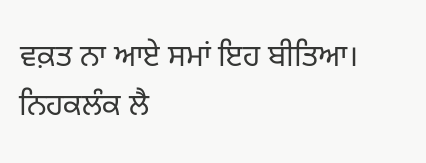ਵਕ਼ਤ ਨਾ ਆਏ ਸਮਾਂ ਇਹ ਬੀਤਿਆ। ਨਿਹਕਲੰਕ ਲੈ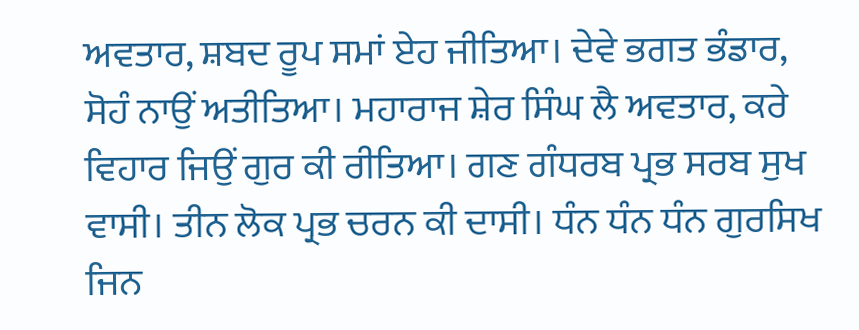ਅਵਤਾਰ, ਸ਼ਬਦ ਰੂਪ ਸਮਾਂ ਏਹ ਜੀਤਿਆ। ਦੇਵੇ ਭਗਤ ਭੰਡਾਰ, ਸੋਹੰ ਨਾਉਂ ਅਤੀਤਿਆ। ਮਹਾਰਾਜ ਸ਼ੇਰ ਸਿੰਘ ਲੈ ਅਵਤਾਰ, ਕਰੇ ਵਿਹਾਰ ਜਿਉਂ ਗੁਰ ਕੀ ਰੀਤਿਆ। ਗਣ ਗੰਧਰਬ ਪ੍ਰਭ ਸਰਬ ਸੁਖ ਵਾਸੀ। ਤੀਨ ਲੋਕ ਪ੍ਰਭ ਚਰਨ ਕੀ ਦਾਸੀ। ਧੰਨ ਧੰਨ ਧੰਨ ਗੁਰਸਿਖ ਜਿਨ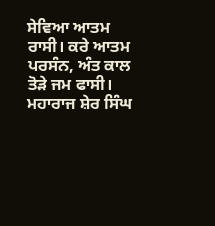ਸੇਵਿਆ ਆਤਮ ਰਾਸੀ। ਕਰੇ ਆਤਮ ਪਰਸੰਨ, ਅੰਤ ਕਾਲ ਤੋੜੇ ਜਮ ਫਾਸੀ। ਮਹਾਰਾਜ ਸ਼ੇਰ ਸਿੰਘ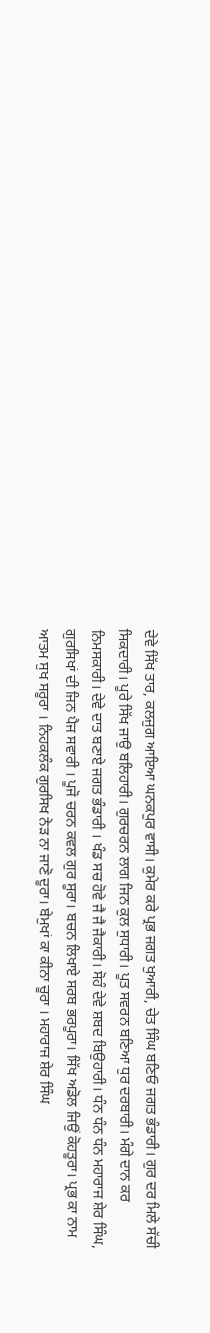ਦੇਵੇ ਸਿੱਖ ਤਾਰ, ਕਲਜੁਗ ਆਇਆ ਘਨਕਪੁਰ ਵਾਸੀ। ਕੁਮੇਰ ਕਰੇ ਪ੍ਰਭ ਜਗਤ ਖੁਆਰੀ, ਚੇਤ ਸਿੰਘ ਬਣਿਓ ਜਗਤ ਭੰਡਾਰੀ। ਗੁਰ ਦਰ ਮਿਲੇ ਸੱਚੀ ਸਿਕਦਾਰੀ। ਪੂਰੇ ਸਿੱਖ ਜਾਉ ਬਲਿਹਾਰੀ। ਗੁਰਚਰਨ ਲਾਗ ਜਿਨ ਕੁਲ ਸੁਧਾਰੀ। ਪੂਤ ਸਵਰਨ ਬਣਿਆ ਧੁਰ ਦਰਬਾਰੀ। ਮੰਗੇ ਦਾਨ ਕਰ ਨਿਮਸਕਾਰੀ। ਦੇਵੇ ਦਾਤ ਬਣਾਏ ਜਗਤ ਭੰਡਾਰੀ । ਖੰਡ ਸਚ ਹੋਵੇ ਜੈ ਜੈ ਜੈਕਾਰੀ। ਸੋਹੰ ਦੇਵੇ ਸ਼ਬਦ ਬਿਉਹਾਰੀ। ਧੰਨ ਧੰਨ ਧੰਨ ਮਹਾਰਾਜ ਸ਼ੇਰ ਸਿੰਘ, ਗੁਰਸਿਖਾਂ ਦੀ ਜਿਨ ਪੈਜ ਸਵਾਰੀ । ਪੂਜੋ ਚਰਨ ਕਵਲ ਗੁਰ ਸੂਰਾ। ਬਚਨ ਲਿਖਾਏ ਸਰਬ ਭਰਪੂਰਾ। ਸਿੱਖ ਅਡੋਲ ਜਿਉਂ ਕੋਹਤੂਰਾ। ਪ੍ਰਭ ਕਾ ਨਾਮ ਆਤਮ ਸੁਖ ਸਰੂਰਾ । ਨਿਹਕਲੰਕ ਗੁਰਸਿਖ ਨੇੜ ਨਾ ਜਾਣੋ ਦੂਰਾ। ਬੇਮੁਖਾਂ ਕਾ ਕੀਨਾ ਚੂਰਾ । ਮਹਾਰਾਜ ਸ਼ੇਰ ਸਿੰਘ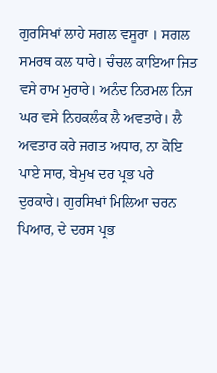ਗੁਰਸਿਖਾਂ ਲਾਹੇ ਸਗਲ ਵਸੂਰਾ । ਸਗਲ ਸਮਰਥ ਕਲ ਧਾਰੇ। ਚੰਚਲ ਕਾਇਆ ਜਿਤ ਵਸੇ ਰਾਮ ਮੁਰਾਰੇ। ਅਨੰਦ ਨਿਰਮਲ ਨਿਜ ਘਰ ਵਸੇ ਨਿਹਕਲੰਕ ਲੈ ਅਵਤਾਰੇ। ਲੈ ਅਵਤਾਰ ਕਰੇ ਜਗਤ ਅਧਾਰ, ਨਾ ਕੋਇ ਪਾਏ ਸਾਰ, ਬੇਮੁਖ ਦਰ ਪ੍ਰਭ ਪਰੇ ਦੁਰਕਾਰੇ। ਗੁਰਸਿਖਾਂ ਮਿਲਿਆ ਚਰਨ ਪਿਆਰ, ਦੇ ਦਰਸ ਪ੍ਰਭ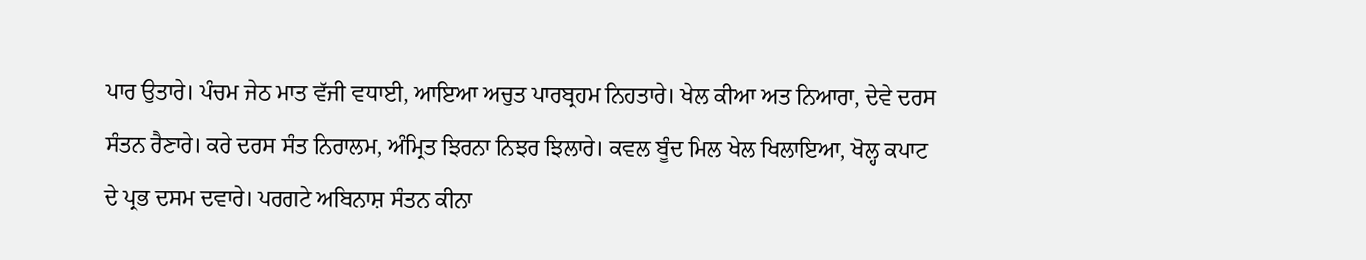ਪਾਰ ਉਤਾਰੇ। ਪੰਚਮ ਜੇਠ ਮਾਤ ਵੱਜੀ ਵਧਾਈ, ਆਇਆ ਅਚੁਤ ਪਾਰਬ੍ਰਹਮ ਨਿਹਤਾਰੇ। ਖੇਲ ਕੀਆ ਅਤ ਨਿਆਰਾ, ਦੇਵੇ ਦਰਸ ਸੰਤਨ ਰੈਣਾਰੇ। ਕਰੇ ਦਰਸ ਸੰਤ ਨਿਰਾਲਮ, ਅੰਮ੍ਰਿਤ ਝਿਰਨਾ ਨਿਝਰ ਝਿਲਾਰੇ। ਕਵਲ ਬੂੰਦ ਮਿਲ ਖੇਲ ਖਿਲਾਇਆ, ਖੋਲ੍ਹ ਕਪਾਟ ਦੇ ਪ੍ਰਭ ਦਸਮ ਦਵਾਰੇ। ਪਰਗਟੇ ਅਬਿਨਾਸ਼ ਸੰਤਨ ਕੀਨਾ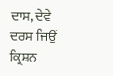ਦਾਸ, ਦੇਵੇ ਦਰਸ ਜਿਉਂ ਕ੍ਰਿਸ਼ਨ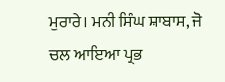ਮੁਰਾਰੇ। ਮਨੀ ਸਿੰਘ ਸ਼ਾਬਾਸ, ਜੋ ਚਲ ਆਇਆ ਪ੍ਰਭ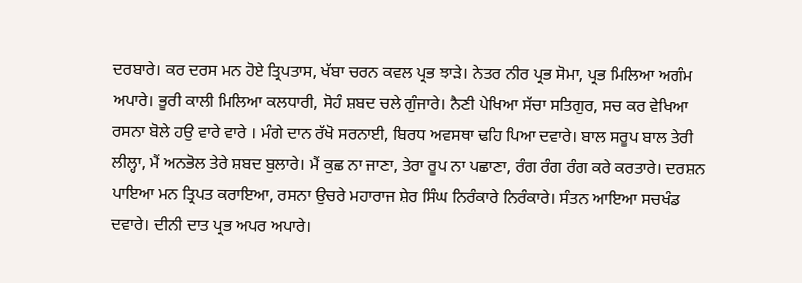ਦਰਬਾਰੇ। ਕਰ ਦਰਸ ਮਨ ਹੋਏ ਤ੍ਰਿਪਤਾਸ, ਖੱਬਾ ਚਰਨ ਕਵਲ ਪ੍ਰਭ ਝਾੜੇ। ਨੇਤਰ ਨੀਰ ਪ੍ਰਭ ਸੋਮਾ, ਪ੍ਰਭ ਮਿਲਿਆ ਅਗੰਮ ਅਪਾਰੇ। ਭੂਰੀ ਕਾਲੀ ਮਿਲਿਆ ਕਲਧਾਰੀ, ਸੋਹੰ ਸ਼ਬਦ ਚਲੇ ਗੁੰਜਾਰੇ। ਨੈਣੀ ਪੇਖਿਆ ਸੱਚਾ ਸਤਿਗੁਰ, ਸਚ ਕਰ ਵੇਖਿਆ ਰਸਨਾ ਬੋਲੇ ਹਉ ਵਾਰੇ ਵਾਰੇ । ਮੰਗੇ ਦਾਨ ਰੱਖੋ ਸਰਨਾਈ, ਬਿਰਧ ਅਵਸਥਾ ਢਹਿ ਪਿਆ ਦਵਾਰੇ। ਬਾਲ ਸਰੂਪ ਬਾਲ ਤੇਰੀ ਲੀਲ੍ਹਾ, ਮੈਂ ਅਨਭੋਲ ਤੇਰੇ ਸ਼ਬਦ ਬੁਲਾਰੇ। ਮੈਂ ਕੁਛ ਨਾ ਜਾਣਾ, ਤੇਰਾ ਰੂਪ ਨਾ ਪਛਾਣਾ, ਰੰਗ ਰੰਗ ਰੰਗ ਕਰੇ ਕਰਤਾਰੇ। ਦਰਸ਼ਨ ਪਾਇਆ ਮਨ ਤ੍ਰਿਪਤ ਕਰਾਇਆ, ਰਸਨਾ ਉਚਰੇ ਮਹਾਰਾਜ ਸ਼ੇਰ ਸਿੰਘ ਨਿਰੰਕਾਰੇ ਨਿਰੰਕਾਰੇ। ਸੰਤਨ ਆਇਆ ਸਚਖੰਡ ਦਵਾਰੇ। ਦੀਨੀ ਦਾਤ ਪ੍ਰਭ ਅਪਰ ਅਪਾਰੇ।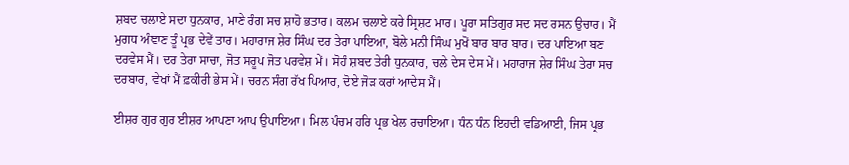ਸ਼ਬਦ ਚਲਾਏ ਸਦਾ ਧੁਨਕਾਰ, ਮਾਣੇ ਰੰਗ ਸਚ ਸ਼ਾਹੋ ਭਤਾਰ। ਕਲਮ ਚਲਾਏ ਕਰੇ ਸ੍ਰਿਸ਼ਟ ਮਾਰ। ਪੂਰਾ ਸਤਿਗੁਰ ਸਦ ਸਦ ਰਸਨ ਉਚਾਰ। ਮੈਂ ਮੁਗਧ ਅੰਞਾਣ ਤੂੰ ਪ੍ਰਭ ਦੇਵੇਂ ਤਾਰ। ਮਹਾਰਾਜ ਸ਼ੇਰ ਸਿੰਘ ਦਰ ਤੇਰਾ ਪਾਇਆ, ਬੋਲੇ ਮਨੀ ਸਿੰਘ ਮੁਖੋਂ ਬਾਰ ਬਾਰ ਬਾਰ। ਦਰ ਪਾਇਆ ਬਣ ਦਰਵੇਸ ਮੈਂ। ਦਰ ਤੇਰਾ ਸਾਚਾ, ਜੋਤ ਸਰੂਪ ਜੋਤ ਪਰਵੇਸ਼ ਮੇਂ। ਸੋਹੰ ਸ਼ਬਦ ਤੇਰੀ ਧੁਨਕਾਰ, ਚਲੇ ਦੇਸ ਦੇਸ ਮੇਂ। ਮਹਾਰਾਜ ਸ਼ੇਰ ਸਿੰਘ ਤੇਰਾ ਸਚ ਦਰਬਾਰ, ਵੇਖਾਂ ਮੈਂ ਫ਼ਕੀਰੀ ਭੇਸ ਮੇਂ। ਚਰਨ ਸੰਗ ਰੱਖ ਪਿਆਰ, ਦੋਏ ਜੋੜ ਕਰਾਂ ਆਦੇਸ ਮੈਂ।

ਈਸ਼ਰ ਗੁਰ ਗੁਰ ਈਸ਼ਰ ਆਪਣਾ ਆਪ ਉਪਾਇਆ। ਮਿਲ ਪੰਚਮ ਹਰਿ ਪ੍ਰਭ ਖੇਲ ਰਚਾਇਆ। ਧੰਨ ਧੰਨ ਇਹਦੀ ਵਡਿਆਈ, ਜਿਸ ਪ੍ਰਭ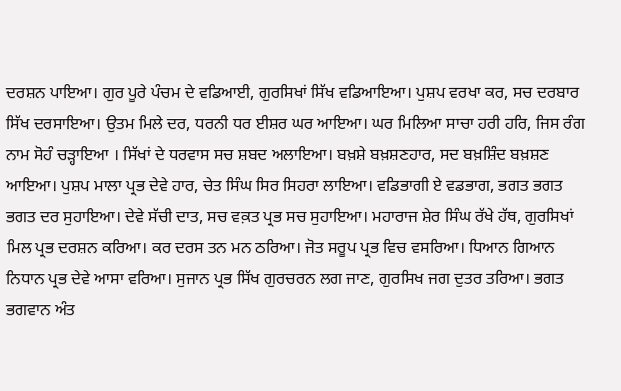ਦਰਸ਼ਨ ਪਾਇਆ। ਗੁਰ ਪੂਰੇ ਪੰਚਮ ਦੇ ਵਡਿਆਈ, ਗੁਰਸਿਖਾਂ ਸਿੱਖ ਵਡਿਆਇਆ। ਪੁਸ਼ਪ ਵਰਖਾ ਕਰ, ਸਚ ਦਰਬਾਰ ਸਿੱਖ ਦਰਸਾਇਆ। ਉਤਮ ਮਿਲੇ ਦਰ, ਧਰਨੀ ਧਰ ਈਸ਼ਰ ਘਰ ਆਇਆ। ਘਰ ਮਿਲਿਆ ਸਾਚਾ ਹਰੀ ਹਰਿ, ਜਿਸ ਰੰਗ ਨਾਮ ਸੋਹੰ ਚੜ੍ਹਾਇਆ । ਸਿੱਖਾਂ ਦੇ ਧਰਵਾਸ ਸਚ ਸ਼ਬਦ ਅਲਾਇਆ। ਬਖ਼ਸ਼ੇ ਬਖ਼ਸ਼ਣਹਾਰ, ਸਦ ਬਖ਼ਸ਼ਿੰਦ ਬਖ਼ਸ਼ਣ ਆਇਆ। ਪੁਸ਼ਪ ਮਾਲਾ ਪ੍ਰਭ ਦੇਵੇ ਹਾਰ, ਚੇਤ ਸਿੰਘ ਸਿਰ ਸਿਹਰਾ ਲਾਇਆ। ਵਡਿਭਾਗੀ ਏ ਵਡਭਾਗ, ਭਗਤ ਭਗਤ ਭਗਤ ਦਰ ਸੁਹਾਇਆ। ਦੇਵੇ ਸੱਚੀ ਦਾਤ, ਸਚ ਵਕ਼ਤ ਪ੍ਰਭ ਸਚ ਸੁਹਾਇਆ। ਮਹਾਰਾਜ ਸ਼ੇਰ ਸਿੰਘ ਰੱਖੇ ਹੱਥ, ਗੁਰਸਿਖਾਂ ਮਿਲ ਪ੍ਰਭ ਦਰਸ਼ਨ ਕਰਿਆ। ਕਰ ਦਰਸ ਤਨ ਮਨ ਠਰਿਆ। ਜੋਤ ਸਰੂਪ ਪ੍ਰਭ ਵਿਚ ਵਸਰਿਆ। ਧਿਆਨ ਗਿਆਨ ਨਿਧਾਨ ਪ੍ਰਭ ਦੇਵੇ ਆਸਾ ਵਰਿਆ। ਸੁਜਾਨ ਪ੍ਰਭ ਸਿੱਖ ਗੁਰਚਰਨ ਲਗ ਜਾਣ, ਗੁਰਸਿਖ ਜਗ ਦੁਤਰ ਤਰਿਆ। ਭਗਤ ਭਗਵਾਨ ਅੰਤ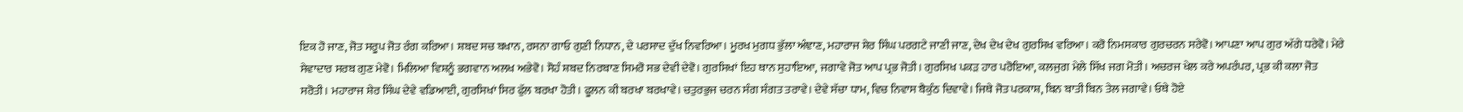ਇਕ ਹੋ ਜਾਣ, ਜੋਤ ਸਰੂਪ ਜੋਤ ਰੰਗ ਕਰਿਆ। ਸ਼ਬਦ ਸਚ ਬਖਾਨ, ਰਸਨਾ ਗਾਓ ਗੁਣੀ ਨਿਧਾਨ, ਦੇ ਪਰਸਾਦ ਦੁੱਖ ਨਿਵਰਿਆ। ਮੂਰਖ ਮੁਗਧ ਭੁੱਲਾ ਅੰਞਾਣ, ਮਹਾਰਾਜ ਸ਼ੇਰ ਸਿੰਘ ਪਰਗਟੇ ਜਾਣੀ ਜਾਣ, ਦੇਖ ਦੇਖ ਦੇਖ ਗੁਰਸਿਖ ਵਰਿਆ। ਕਰੋ ਨਿਮਸਕਾਰ ਗੁਰਚਰਨ ਸਰੇਵੋ। ਆਪਣਾ ਆਪ ਗੁਰ ਅੱਗੇ ਧਰੇਵੋ। ਮੇਰੇ ਸੇਵਾਦਾਰ ਸਰਬ ਗੁਣ ਮੇਵੋ। ਮਿਲਿਆ ਵਿਸ਼ਨੂੰ ਭਗਵਾਨ ਅਲਖ ਅਭੇਵੋ। ਸੋਹੰ ਸ਼ਬਦ ਨਿਰਬਾਣ ਸਿਮਰੋ ਸਭ ਦੇਵੀ ਦੇਵੋ। ਗੁਰਸਿਖਾਂ ਇਹ ਥਾਨ ਸੁਹਾਇਆ, ਜਗਾਵੇ ਜੋਤ ਆਪ ਪ੍ਰਭ ਜੋਤੀ। ਗੁਰਸਿਖ ਪਕੜ ਹਾਰ ਪਰੋਇਆ, ਕਲਜੁਗ ਮੇਲੇ ਸਿੱਖ ਜਗ ਮੋਤੀ। ਅਚਰਜ ਖੇਲ ਕਰੇ ਅਪਰੰਪਰ, ਪ੍ਰਭ ਕੀ ਕਲਾ ਜੋਤ ਸਰੋਤੀ। ਮਹਾਰਾਜ ਸ਼ੇਰ ਸਿੰਘ ਦੇਵੇ ਵਡਿਆਈ, ਗੁਰਸਿਖਾਂ ਸਿਰ ਫੁੱਲ ਬਰਖਾ ਹੋਤੀ। ਫੂਲਨ ਕੀ ਬਰਖਾ ਬਰਖਾਵੇ। ਚਤੁਰਭੁਜ ਚਰਨ ਸੰਗ ਸੰਗਤ ਤਰਾਵੇ। ਦੇਵੇ ਸੱਚਾ ਧਾਮ, ਵਿਚ ਨਿਵਾਸ ਬੈਕੁੰਠ ਦਿਵਾਵੇ। ਜਿਥੇ ਜੋਤ ਪਰਕਾਸ਼, ਬਿਨ ਬਾਤੀ ਬਿਨ ਤੇਲ ਜਗਾਵੇ। ਓਥੇ ਹੋਏ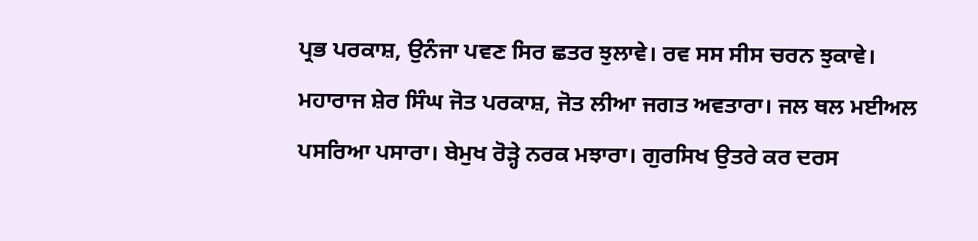ਪ੍ਰਭ ਪਰਕਾਸ਼, ਉਨੰਜਾ ਪਵਣ ਸਿਰ ਛਤਰ ਝੁਲਾਵੇ। ਰਵ ਸਸ ਸੀਸ ਚਰਨ ਝੁਕਾਵੇ। ਮਹਾਰਾਜ ਸ਼ੇਰ ਸਿੰਘ ਜੋਤ ਪਰਕਾਸ਼, ਜੋਤ ਲੀਆ ਜਗਤ ਅਵਤਾਰਾ। ਜਲ ਥਲ ਮਈਅਲ ਪਸਰਿਆ ਪਸਾਰਾ। ਬੇਮੁਖ ਰੋੜ੍ਹੇ ਨਰਕ ਮਝਾਰਾ। ਗੁਰਸਿਖ ਉਤਰੇ ਕਰ ਦਰਸ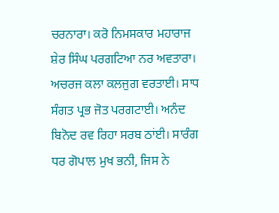ਚਰਨਾਰਾ। ਕਰੋ ਨਿਮਸਕਾਰ ਮਹਾਰਾਜ ਸ਼ੇਰ ਸਿੰਘ ਪਰਗਟਿਆ ਨਰ ਅਵਤਾਰਾ। ਅਚਰਜ ਕਲਾ ਕਲਜੁਗ ਵਰਤਾਈ। ਸਾਧ ਸੰਗਤ ਪ੍ਰਭ ਜੋਤ ਪਰਗਟਾਈ। ਅਨੰਦ ਬਿਨੋਦ ਰਵ ਰਿਹਾ ਸਰਬ ਠਾਂਈ। ਸਾਰੰਗ ਧਰ ਗੋਪਾਲ ਮੁਖ ਭਨੀ, ਜਿਸ ਨੇ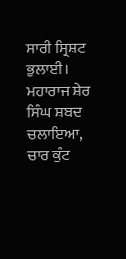ਸਾਰੀ ਸ੍ਰਿਸ਼ਟ ਭੁਲਾਈ। ਮਹਾਰਾਜ ਸ਼ੇਰ ਸਿੰਘ ਸ਼ਬਦ ਚਲਾਇਆ, ਚਾਰ ਕੁੰਟ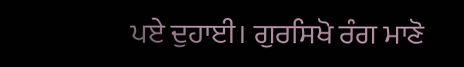ਪਏ ਦੁਹਾਈ। ਗੁਰਸਿਖੋ ਰੰਗ ਮਾਣੋ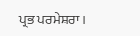ਪ੍ਰਭ ਪਰਮੇਸ਼ਰਾ ।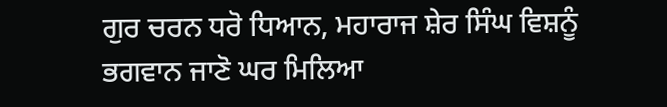ਗੁਰ ਚਰਨ ਧਰੋ ਧਿਆਨ, ਮਹਾਰਾਜ ਸ਼ੇਰ ਸਿੰਘ ਵਿਸ਼ਨੂੰ ਭਗਵਾਨ ਜਾਣੋ ਘਰ ਮਿਲਿਆ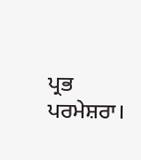ਪ੍ਰਭ ਪਰਮੇਸ਼ਰਾ।